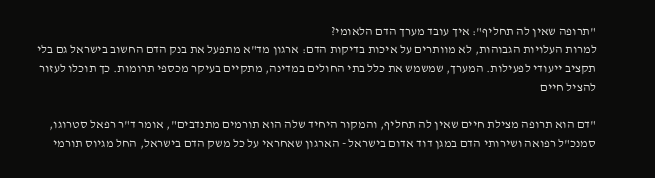"תרופה שאין לה תחליף": איך עובד מערך הדם הלאומי?
למרות העלויות הגבוהות, לא מוותרים על איכות בדיקות הדם: ארגון מד"א מתפעל את בנק הדם החשוב בישראל גם בלי תקציב ייעודי לפעילות. המערך, שמשמש את כלל בתי החולים במדינה, מתקיים בעיקר מכספי תרומות. כך תוכלו לעזור להציל חיים

"דם הוא תרופה מצילת חיים שאין לה תחליף, והמקור היחיד שלה הוא תורמים מתנדבים", אומר ד"ר רפאל סטרוגו, סמנכ"ל רפואה ושירותי הדם במגן דוד אדום בישראל - הארגון שאחראי על כל משק הדם בישראל, החל מגיוס תורמי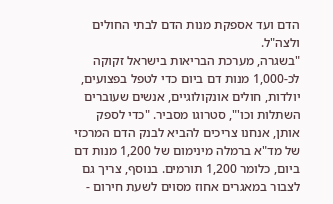הדם ועד אספקת מנות הדם לבתי החולים ולצה"ל.
"בשגרה, מערכת הבריאות בישראל זקוקה לכ-1,000 מנות דם ביום כדי לטפל בפצועים, יולדות, חולים אונקולוגיים, אנשים שעוברים השתלות וכו'", סטרוגו מסביר. "כדי לספק אותן, אנחנו צריכים להביא לבנק הדם המרכזי של מד"א ברמלה מינימום של 1,200 מנות דם ביום, כלומר 1,200 תורמים. בנוסף, צריך גם לצבור במאגרים אחוז מסוים לשעת חירום -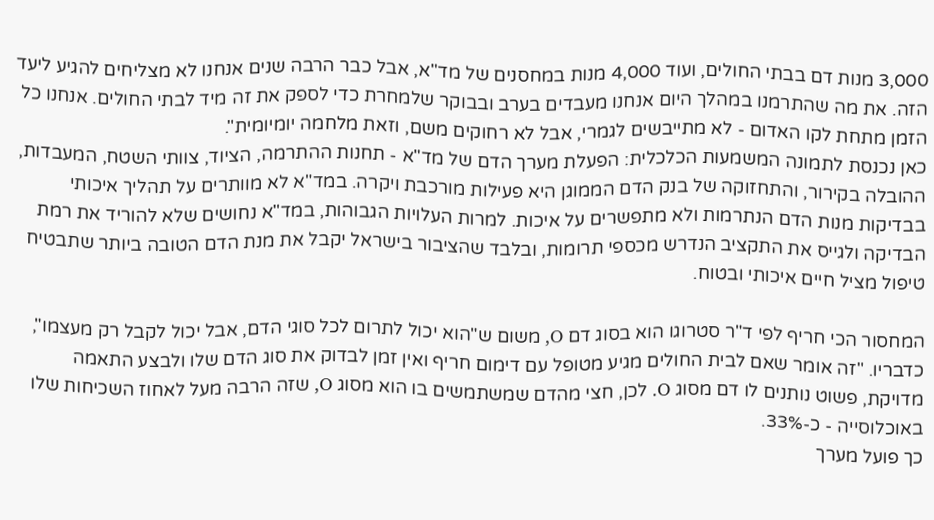3,000 מנות דם בבתי החולים, ועוד 4,000 מנות במחסנים של מד"א, אבל כבר הרבה שנים אנחנו לא מצליחים להגיע ליעד הזה. את מה שהתרמנו במהלך היום אנחנו מעבדים בערב ובבוקר שלמחרת כדי לספק את זה מיד לבתי החולים. אנחנו כל הזמן מתחת לקו האדום - לא מתייבשים לגמרי, אבל לא רחוקים משם, וזאת מלחמה יומיומית".
כאן נכנסת לתמונה המשמעות הכלכלית: הפעלת מערך הדם של מד"א - תחנות ההתרמה, הציוד, צוותי השטח, המעבדות, ההובלה בקירור, והתחזוקה של בנק הדם הממוגן היא פעילות מורכבת ויקרה. במד"א לא מוותרים על תהליך איכותי בבדיקות מנות הדם הנתרמות ולא מתפשרים על איכות. למרות העלויות הגבוהות, במד"א נחושים שלא להוריד את רמת הבדיקה ולגייס את התקציב הנדרש מכספי תרומות, ובלבד שהציבור בישראל יקבל את מנת הדם הטובה ביותר שתבטיח טיפול מציל חיים איכותי ובטוח.

המחסור הכי חריף לפי ד"ר סטרוגו הוא בסוג דם O, משום ש"הוא יכול לתרום לכל סוגי הדם, אבל יכול לקבל רק מעצמו", כדבריו. "זה אומר שאם לבית החולים מגיע מטופל עם דימום חריף ואין זמן לבדוק את סוג הדם שלו ולבצע התאמה מדויקת, פשוט נותנים לו דם מסוג O. לכן, חצי מהדם שמשתמשים בו הוא מסוג O, שזה הרבה מעל לאחוז השכיחות שלו באוכלוסייה - כ-33%.
כך פועל מערך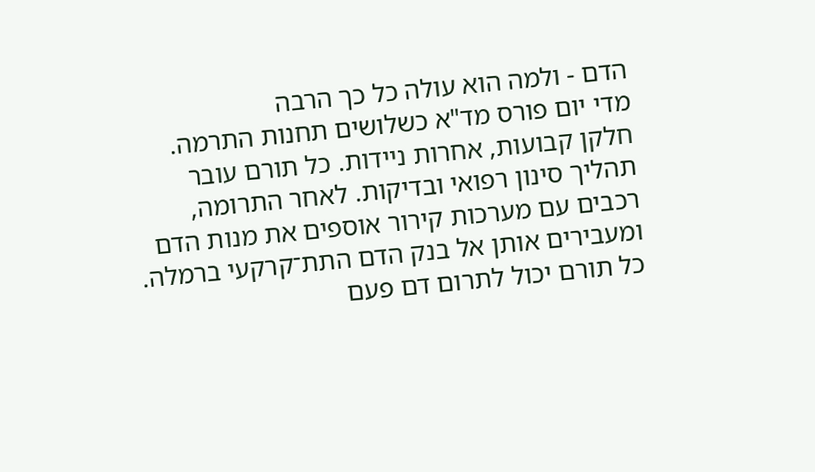הדם - ולמה הוא עולה כל כך הרבה
מדי יום פורס מד"א כשלושים תחנות התרמה. חלקן קבועות, אחרות ניידות. כל תורם עובר תהליך סינון רפואי ובדיקות. לאחר התרומה, רכבים עם מערכות קירור אוספים את מנות הדם ומעבירים אותן אל בנק הדם התת־קרקעי ברמלה.
כל תורם יכול לתרום דם פעם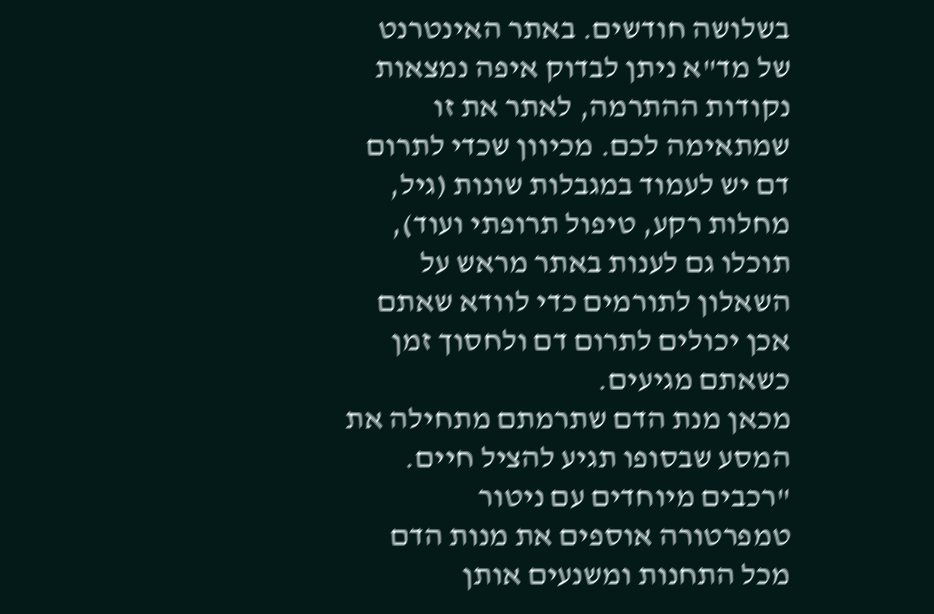בשלושה חודשים. באתר האינטרנט של מד"א ניתן לבדוק איפה נמצאות נקודות ההתרמה, לאתר את זו שמתאימה לכם. מכיוון שכדי לתרום דם יש לעמוד במגבלות שונות (גיל, מחלות רקע, טיפול תרופתי ועוד), תוכלו גם לענות באתר מראש על השאלון לתורמים כדי לוודא שאתם אכן יכולים לתרום דם ולחסוך זמן כשאתם מגיעים.
מכאן מנת הדם שתרמתם מתחילה את המסע שבסופו תגיע להציל חיים. "רכבים מיוחדים עם ניטור טמפרטורה אוספים את מנות הדם מכל התחנות ומשנעים אותן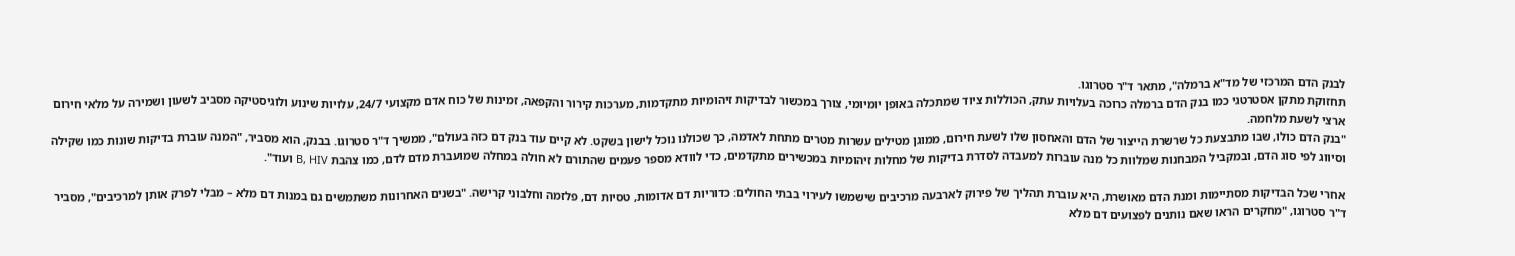לבנק הדם המרכזי של מד"א ברמלה", מתאר ד"ר סטרוגו.
תחזוקת מתקן אסטרטגי כמו בנק הדם ברמלה כרוכה בעלויות עתק, הכוללות ציוד שמתכלה באופן יומיומי, צורך במכשור לבדיקות זיהומיות מתקדמות, מערכות קירור והקפאה, זמינות של כוח אדם מקצועי 24/7, עלויות שינוע ולוגיסטיקה מסביב לשעון ושמירה על מלאי חירום ארצי לשעת מלחמה.
"בנק הדם כולו, שבו מתבצעת כל שרשרת הייצור של הדם והאחסון שלו לשעת חירום, ממוגן מטילים עשרות מטרים מתחת לאדמה, כך שכולנו נוכל לישון בשקט. לא קיים עוד בנק דם כזה בעולם", ממשיך ד"ר סטרוגו. בבנק, הוא מסביר, "המנה עוברת בדיקות שונות כמו שקילה וסיווג לפי סוג הדם, ובמקביל המבחנות שמלוות כל מנה עוברות למעבדה לסדרת בדיקות של מחלות זיהומיות במכשירים מתקדמים, כדי לוודא מספר פעמים שהתורם לא חולה במחלה שמועברת מדם לדם, כמו צהבת B, HIV ועוד".

אחרי שכל הבדיקות מסתיימות ומנת הדם מאושרת, היא עוברת תהליך של פירוק לארבעה מרכיבים שישמשו לעירוי בבתי החולים: כדוריות דם אדומות, טסיות דם, פלזמה וחלבוני קרישה. "בשנים האחרונות משתמשים גם במנות דם מלא – מבלי לפרק אותן למרכיבים", מסביר ד"ר סטרוגו, "מחקרים הראו שאם נותנים לפצועים דם מלא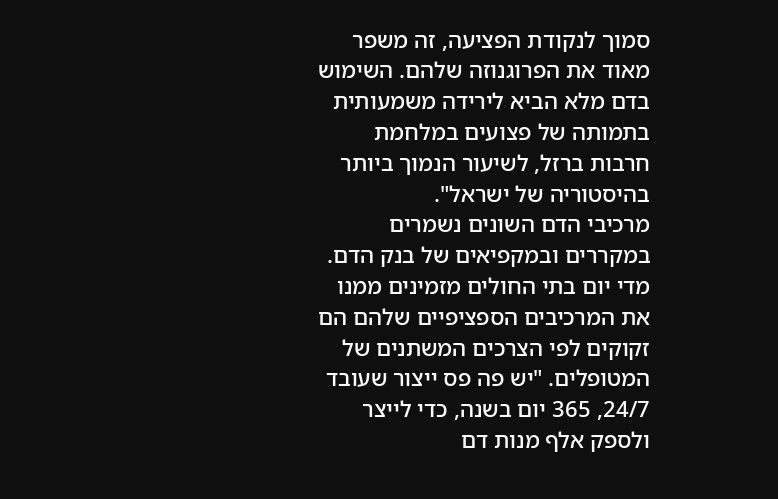סמוך לנקודת הפציעה, זה משפר מאוד את הפרוגנוזה שלהם. השימוש בדם מלא הביא לירידה משמעותית בתמותה של פצועים במלחמת חרבות ברזל, לשיעור הנמוך ביותר בהיסטוריה של ישראל".
מרכיבי הדם השונים נשמרים במקררים ובמקפיאים של בנק הדם. מדי יום בתי החולים מזמינים ממנו את המרכיבים הספציפיים שלהם הם זקוקים לפי הצרכים המשתנים של המטופלים. "יש פה פס ייצור שעובד 24/7, 365 יום בשנה, כדי לייצר ולספק אלף מנות דם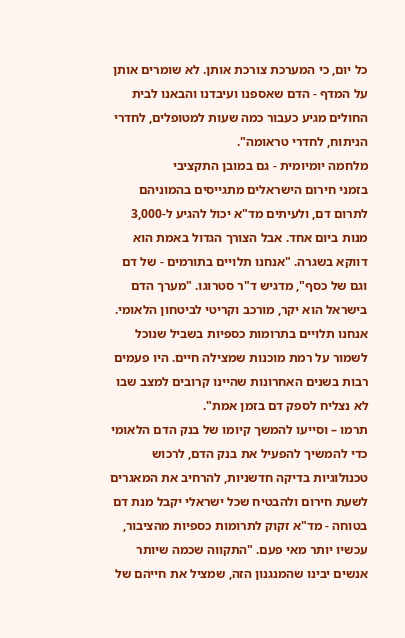כל יום, כי המערכת צורכת אותן. לא שומרים אותן על המדף - הדם שאספנו ועיבדנו והבאנו לבית החולים מגיע כעבור כמה שעות למטופלים, לחדרי הניתוח, לחדרי טראומה".
מלחמה יומיומית - גם במובן התקציבי
בזמני חירום הישראלים מתגייסים בהמוניהם לתרום דם, ולעיתים מד"א יכול להגיע ל-3,000 מנות ביום אחד. אבל הצורך הגדול באמת הוא דווקא בשגרה. "אנחנו תלויים בתורמים - של דם וגם של כסף", מדגיש ד"ר סטרוגו. "מערך הדם בישראל הוא יקר, מורכב וקריטי לביטחון הלאומי. אנחנו תלויים בתרומות כספיות בשביל שנוכל לשמור על רמת מוכנות שמצילה חיים. היו פעמים רבות בשנים האחרונות שהיינו קרובים למצב שבו לא נצליח לספק דם בזמן אמת".
תרמו – וסייעו להמשך קיומו של בנק הדם הלאומי
כדי להמשיך להפעיל את בנק הדם, לרכוש טכנולוגיות בדיקה חדשניות, להרחיב את המאגרים לשעת חירום ולהבטיח שכל ישראלי יקבל מנת דם בטוחה - מד"א זקוק לתרומות כספיות מהציבור, עכשיו יותר מאי פעם. "התקווה שכמה שיותר אנשים יבינו שהמנגנון הזה, שמציל את חייהם של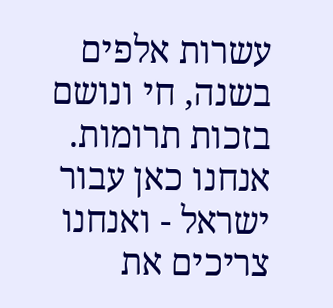עשרות אלפים בשנה, חי ונושם בזכות תרומות. אנחנו כאן עבור ישראל - ואנחנו צריכים את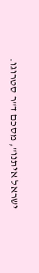ישראל איתנו", מסכם ד"ר סטרוגו.